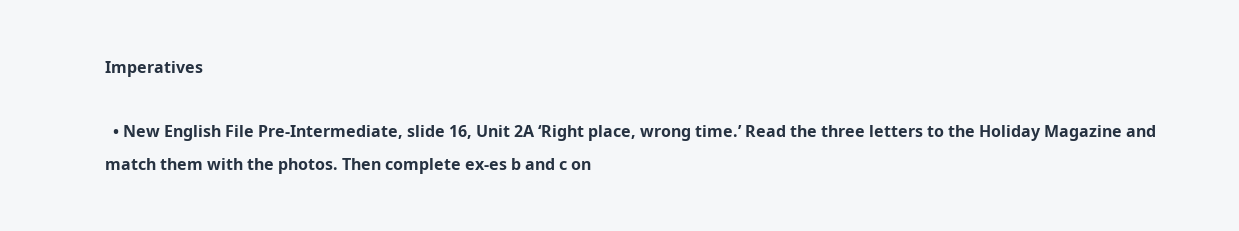Imperatives

  • New English File Pre-Intermediate, slide 16, Unit 2A ‘Right place, wrong time.’ Read the three letters to the Holiday Magazine and match them with the photos. Then complete ex-es b and c on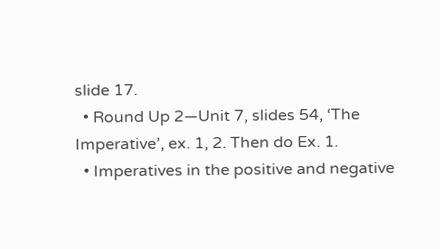slide 17.
  • Round Up 2—Unit 7, slides 54, ‘The Imperative’, ex. 1, 2. Then do Ex. 1.
  • Imperatives in the positive and negative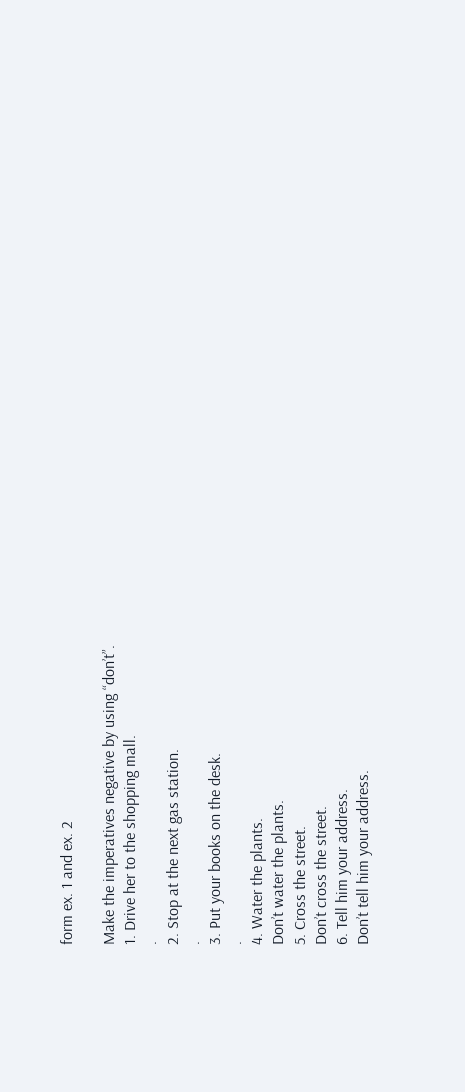form ex. 1 and ex. 2

Make the imperatives negative by using “don’t”.
1. Drive her to the shopping mall.
.
2. Stop at the next gas station.
.
3. Put your books on the desk.
.
4. Water the plants.
Don’t water the plants.
5. Cross the street.
Don’t cross the street.
6. Tell him your address.
Don’t tell him your address.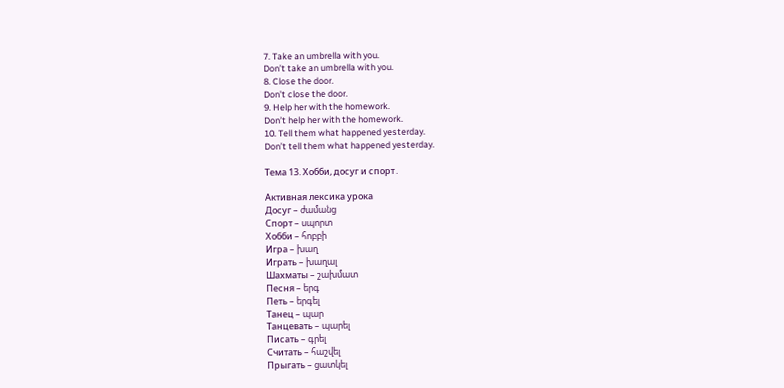7. Take an umbrella with you.
Don’t take an umbrella with you.
8. Close the door.
Don’t close the door.
9. Help her with the homework.
Don’t help her with the homework.
10. Tell them what happened yesterday.
Don’t tell them what happened yesterday.

Тема 13. Хобби, досуг и спорт․

Активная лексика урока
Досуг – ժամանց
Спорт – սպորտ
Хобби – հոբբի
Игра – խաղ
Играть – խաղալ
Шахматы – շախմատ
Песня – երգ
Петь – երգել
Танец – պար
Танцевать – պարել
Писать – գրել
Считать – հաշվել
Прыгать – ցատկել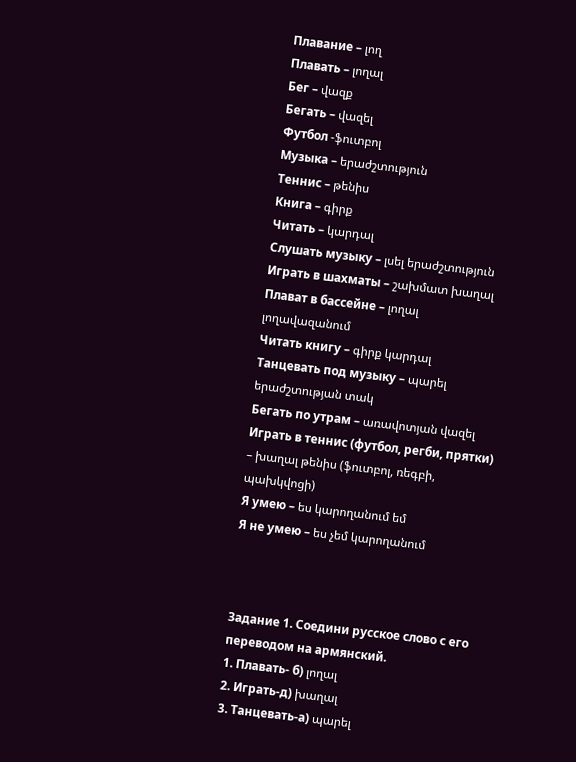Плавание – լող
Плавать – լողալ
Бег – վազք
Бегать – վազել
Футбол -ֆուտբոլ
Музыка – երաժշտություն
Теннис – թենիս
Книга – գիրք
Читать – կարդալ
Слушать музыку – լսել երաժշտություն
Играть в шахматы – շախմատ խաղալ
Плават в бассейне – լողալ լողավազանում
Читать книгу – գիրք կարդալ
Танцевать под музыку – պարել երաժշտության տակ
Бегать по утрам – առավոտյան վազել
Играть в теннис (футбол, регби, прятки) – խաղալ թենիս (ֆուտբոլ, ռեգբի, պախկվոցի)
Я умею – ես կարողանում եմ
Я не умею – ես չեմ կարողանում



Задание 1. Соедини русское слово с его переводом на армянский.
1. Плавать- б) լողալ
2. Играть-д) խաղալ
3. Танцевать-а) պարել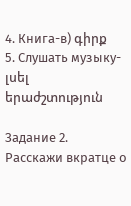4. Книга-в) գիրք
5. Слушать музыку-լսել երաժշտություն

Задание 2. Расскажи вкратце о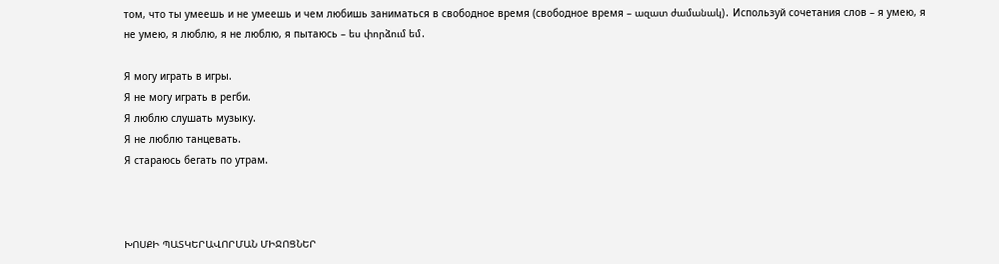том, что ты умеешь и не умеешь и чем любишь заниматься в свободное время (свободное время – ազատ ժամանակ)․ Используй сочетания слов – я умею, я не умею, я люблю, я не люблю, я пытаюсь – ես փորձում եմ․

Я могу играть в игры.
Я не могу играть в регби.
Я люблю слушать музыку.
Я не люблю танцевать.
Я стараюсь бегать по утрам.



ԽՈՍՔԻ ՊԱՏԿԵՐԱՎՈՐՄԱՆ ՄԻՋՈՑՆԵՐ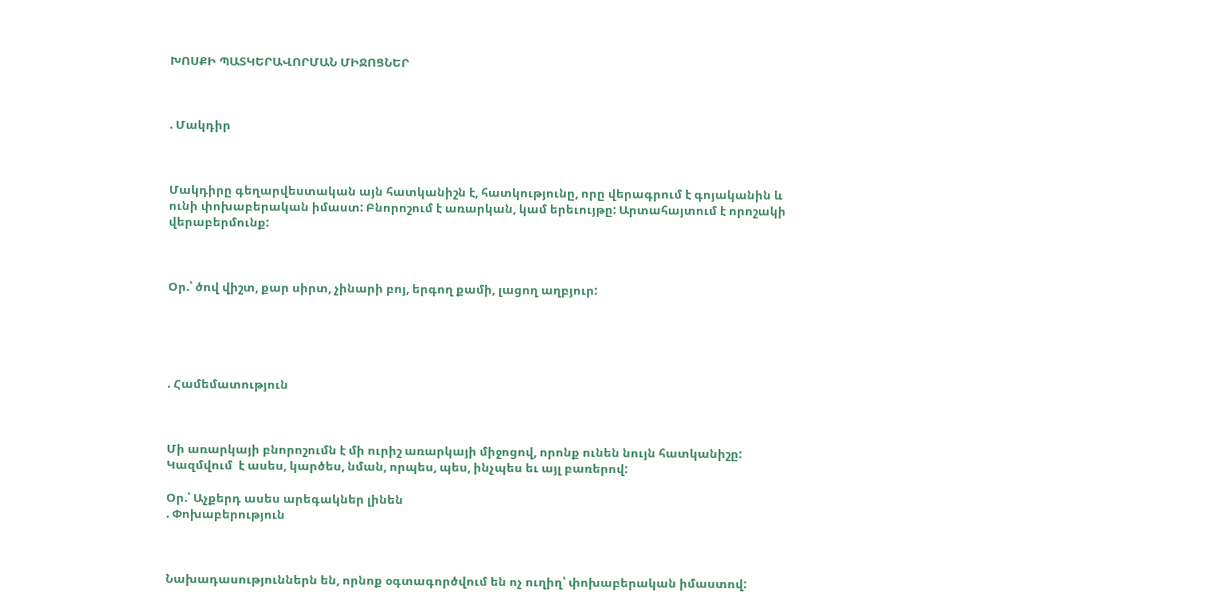ԽՈՍՔԻ ՊԱՏԿԵՐԱՎՈՐՄԱՆ ՄԻՋՈՑՆԵՐ



. Մակդիր



Մակդիրը գեղարվեստական այն հատկանիշն է, հատկությունը, որը վերագրում է գոյականին և ունի փոխաբերական իմաստ: Բնորոշում է առարկան, կամ երեւույթը: Արտահայտում է որոշակի վերաբերմունք:



Օր.՝ ծով վիշտ, քար սիրտ, չինարի բոյ, երգող քամի, լացող աղբյուր:





. Համեմատություն



Մի առարկայի բնորոշումն է մի ուրիշ առարկայի միջոցով, որոնք ունեն նույն հատկանիշը: Կազմվում  է ասես, կարծես, նման, որպես, պես, ինչպես եւ այլ բառերով:

Օր.՝ Աչքերդ ասես արեգակներ լինեն
. Փոխաբերություն



Նախադասություններն են, որնոք օգտագործվում են ոչ ուղիղ՝ փոխաբերական իմաստով: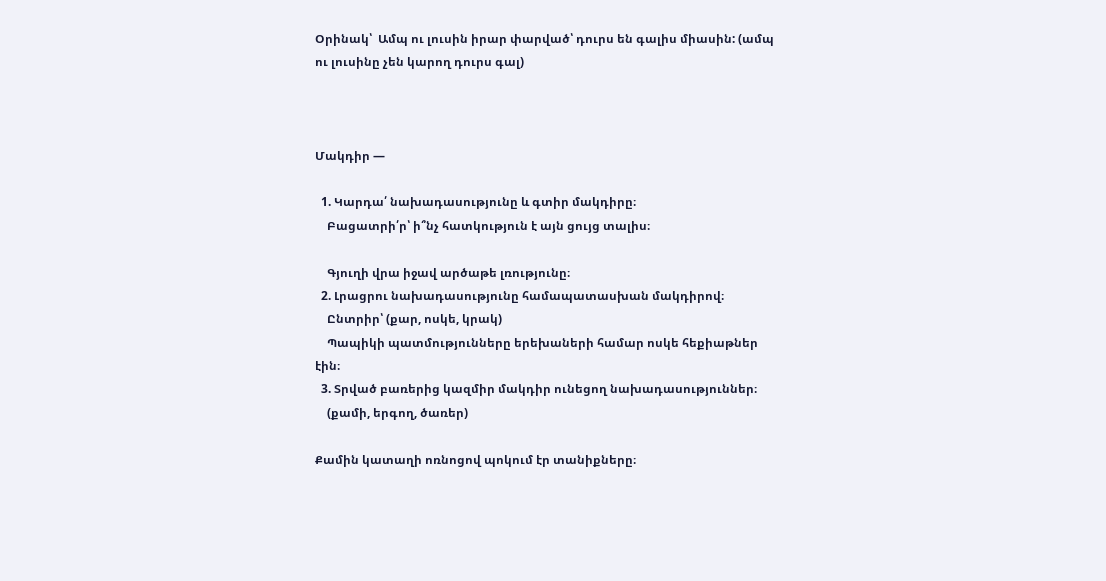Օրինակ՝  Ամպ ու լուսին իրար փարված՝ դուրս են գալիս միասին: (ամպ ու լուսինը չեն կարող դուրս գալ)



Մակդիր —

  1. Կարդա՛ նախադասությունը և գտիր մակդիրը։
    Բացատրի՛ր՝ ի՞նչ հատկություն է այն ցույց տալիս։

    Գյուղի վրա իջավ արծաթե լռությունը։
  2. Լրացրու նախադասությունը համապատասխան մակդիրով։
    Ընտրիր՝ (քար, ոսկե, կրակ)
    Պապիկի պատմությունները երեխաների համար ոսկե հեքիաթներ էին։
  3. Տրված բառերից կազմիր մակդիր ունեցող նախադասություններ։
    (քամի, երգող, ծառեր)

Քամին կատաղի ոռնոցով պոկում էր տանիքները։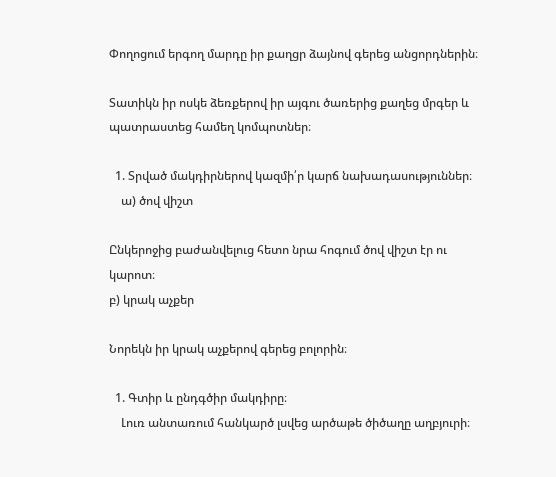Փողոցում երգող մարդը իր քաղցր ձայնով գերեց անցորդներին։

Տատիկն իր ոսկե ձեռքերով իր այգու ծառերից քաղեց մրգեր և պատրաստեց համեղ կոմպոտներ։

  1. Տրված մակդիրներով կազմի՛ր կարճ նախադասություններ։
    ա) ծով վիշտ

Ընկերոջից բաժանվելուց հետո նրա հոգում ծով վիշտ էր ու կարոտ։
բ) կրակ աչքեր

Նորեկն իր կրակ աչքերով գերեց բոլորին։

  1. Գտիր և ընդգծիր մակդիրը։
    Լուռ անտառում հանկարծ լսվեց արծաթե ծիծաղը աղբյուրի։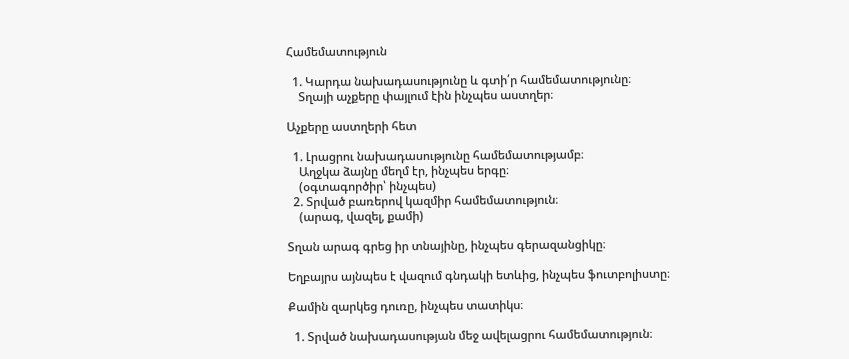Համեմատություն

  1. Կարդա նախադասությունը և գտի՛ր համեմատությունը։
    Տղայի աչքերը փայլում էին ինչպես աստղեր։

Աչքերը աստղերի հետ

  1. Լրացրու նախադասությունը համեմատությամբ։
    Աղջկա ձայնը մեղմ էր, ինչպես երգը։
    (օգտագործիր՝ ինչպես)
  2. Տրված բառերով կազմիր համեմատություն։
    (արագ, վազել, քամի)

Տղան արագ գրեց իր տնայինը, ինչպես գերազանցիկը։

Եղբայրս այնպես է վազում գնդակի ետևից, ինչպես ֆուտբոլիստը։

Քամին զարկեց դուռը, ինչպես տատիկս։

  1. Տրված նախադասության մեջ ավելացրու համեմատություն։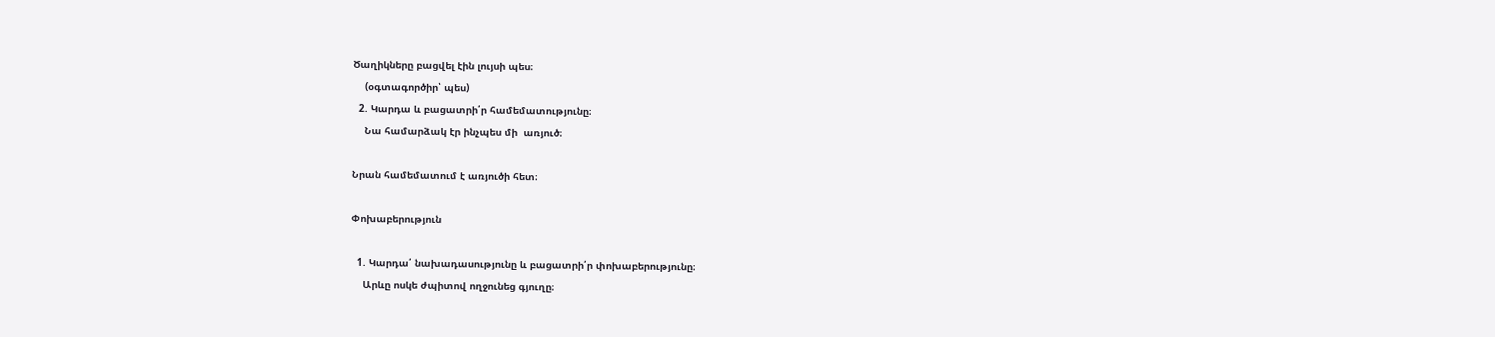Ծաղիկները բացվել էին լույսի պես։
    (օգտագործիր՝ պես)
  2. Կարդա և բացատրի՛ր համեմատությունը։
    Նա համարձակ էր ինչպես մի  առյուծ։

Նրան համեմատում է առյուծի հետ։

Փոխաբերություն

  1. Կարդա՛ նախադասությունը և բացատրի՛ր փոխաբերությունը։
    Արևը ոսկե ժպիտով ողջունեց գյուղը։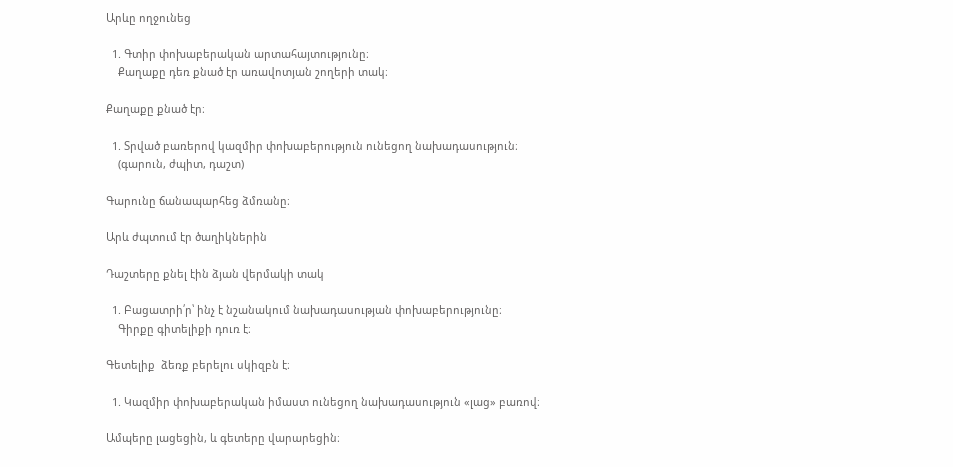Արևը ողջունեց

  1. Գտիր փոխաբերական արտահայտությունը։
    Քաղաքը դեռ քնած էր առավոտյան շողերի տակ։

Քաղաքը քնած էր։

  1. Տրված բառերով կազմիր փոխաբերություն ունեցող նախադասություն։
    (գարուն, ժպիտ, դաշտ)

Գարունը ճանապարհեց ձմռանը։

Արև ժպտում էր ծաղիկներին

Դաշտերը քնել էին ձյան վերմակի տակ

  1. Բացատրի՛ր՝ ինչ է նշանակում նախադասության փոխաբերությունը։
    Գիրքը գիտելիքի դուռ է։

Գետելիք  ձեռք բերելու սկիզբն է։

  1. Կազմիր փոխաբերական իմաստ ունեցող նախադասություն «լաց» բառով։

Ամպերը լացեցին, և գետերը վարարեցին։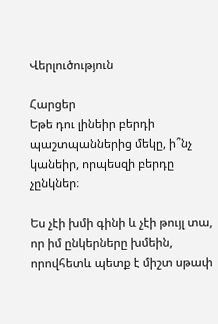Վերլուծություն

Հարցեր
Եթե դու լինեիր բերդի պաշտպաններից մեկը, ի՞նչ կանեիր, որպեսզի բերդը չընկներ։

Ես չէի խմի գինի և չէի թույլ տա, որ իմ ընկերները խմեին, որովհետև պետք է միշտ սթափ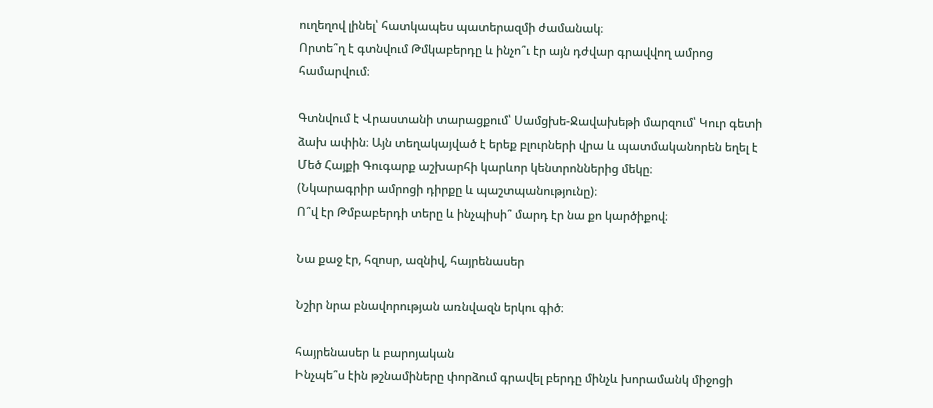ուղեղով լինել՝ հատկապես պատերազմի ժամանակ։
Որտե՞ղ է գտնվում Թմկաբերդը և ինչո՞ւ էր այն դժվար գրավվող ամրոց համարվում։

Գտնվում է Վրաստանի տարացքում՝ Սամցխե-Ջավախեթի մարզում՝ Կուր գետի ձախ ափին։ Այն տեղակայված է երեք բլուրների վրա և պատմականորեն եղել է Մեծ Հայքի Գուգարք աշխարհի կարևոր կենտրոններից մեկը։
(Նկարագրիր ամրոցի դիրքը և պաշտպանությունը)։
Ո՞վ էր Թմբաբերդի տերը և ինչպիսի՞ մարդ էր նա քո կարծիքով։

Նա քաջ էր, հզոսր, ազնիվ, հայրենասեր

Նշիր նրա բնավորության առնվազն երկու գիծ։

հայրենասեր և բարոյական
Ինչպե՞ս էին թշնամիները փորձում գրավել բերդը մինչև խորամանկ միջոցի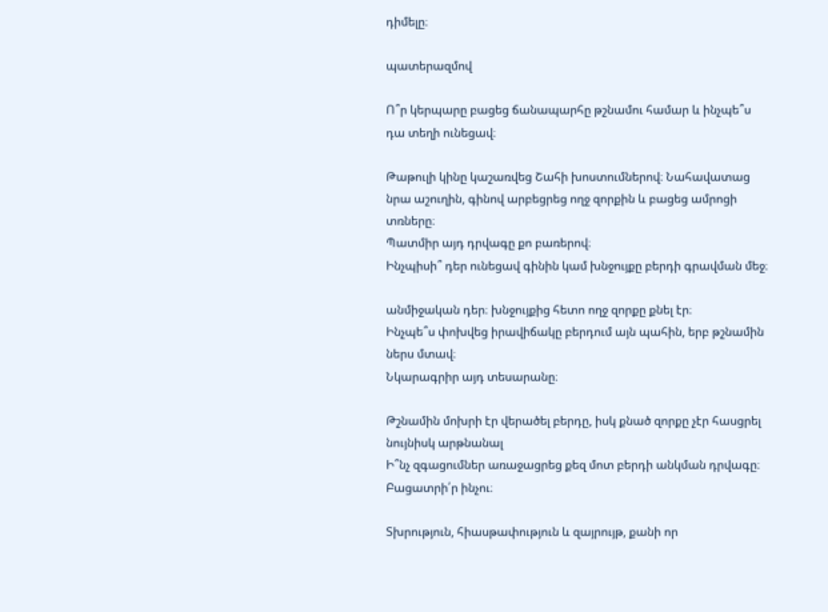դիմելը։

պատերազմով

Ո՞ր կերպարը բացեց ճանապարհը թշնամու համար և ինչպե՞ս դա տեղի ունեցավ։

Թաթուլի կինը կաշառվեց Շահի խոստումներով։ Նահավատաց նրա աշուղին, գինով արբեցրեց ողջ զորքին և բացեց ամրոցի տռները։
Պատմիր այդ դրվագը քո բառերով։
Ինչպիսի՞ դեր ունեցավ գինին կամ խնջույքը բերդի գրավման մեջ։

անմիջական դեր։ խնջույքից հետո ողջ զորքը քնել էր։
Ինչպե՞ս փոխվեց իրավիճակը բերդում այն պահին, երբ թշնամին ներս մտավ։
Նկարագրիր այդ տեսարանը։

Թշնամին մոխրի էր վերածել բերդը, իսկ քնած զորքը չէր հասցրել նույնիսկ արթնանալ
Ի՞նչ զգացումներ առաջացրեց քեզ մոտ բերդի անկման դրվագը։
Բացատրի՛ր ինչու։

Տխրություն, հիասթափություն և զայրույթ, քանի որ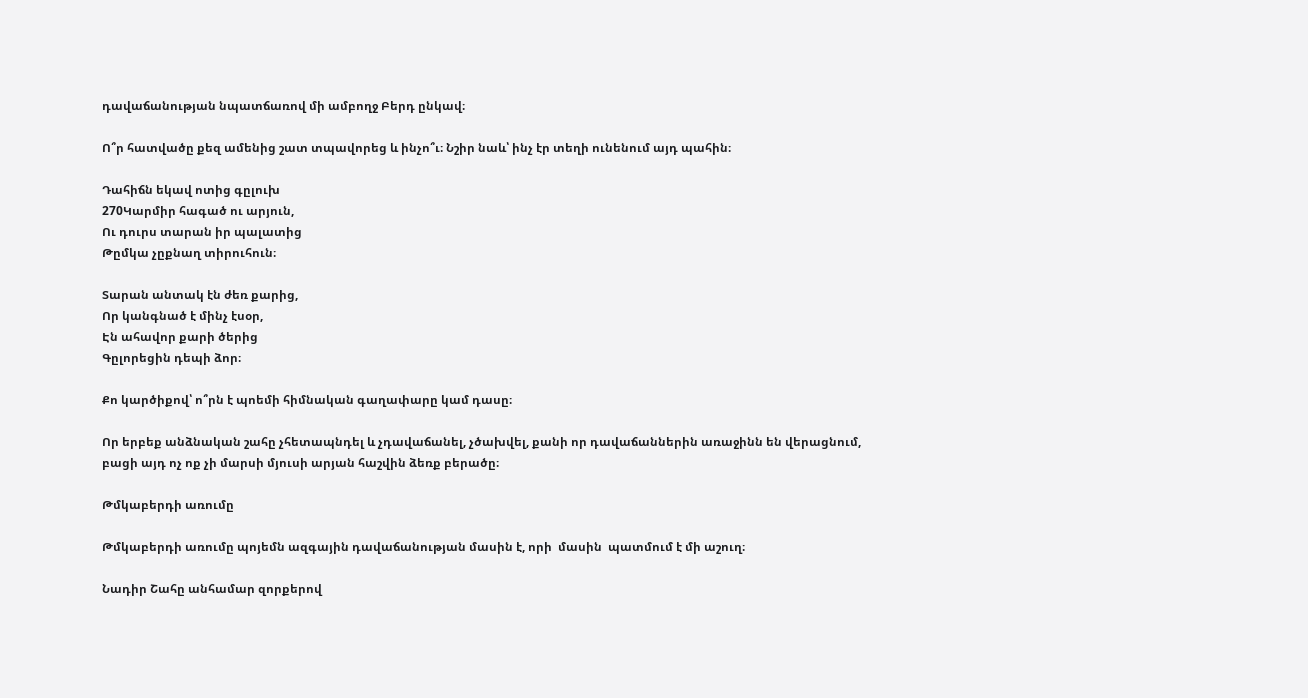դավաճանության նպատճառով մի ամբողջ Բերդ ընկավ։

Ո՞ր հատվածը քեզ ամենից շատ տպավորեց և ինչո՞ւ։ Նշիր նաև՝ ինչ էր տեղի ունենում այդ պահին։

Դահիճն եկավ ոտից գըլուխ
270Կարմիր հագած ու արյուն,
Ու դուրս տարան իր պալատից
Թըմկա չըքնաղ տիրուհուն։

Տարան անտակ էն ժեռ քարից,
Որ կանգնած է մինչ էսօր,
Էն ահավոր քարի ծերից
Գըլորեցին դեպի ձոր։

Քո կարծիքով՝ ո՞րն է պոեմի հիմնական գաղափարը կամ դասը։

Որ երբեք անձնական շահը չհետապնդել և չդավաճանել, չծախվել, քանի որ դավաճաններին առաջինն են վերացնում, բացի այդ ոչ ոք չի մարսի մյուսի արյան հաշվին ձեռք բերածը։

Թմկաբերդի առումը

Թմկաբերդի առումը պոյեմն ազգային դավաճանության մասին է, որի  մասին  պատմում է մի աշուղ։

Նադիր Շահը անհամար զորքերով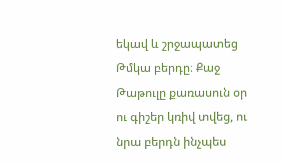եկավ և շրջապատեց Թմկա բերդը։ Քաջ Թաթուլը քառասուն օր ու գիշեր կռիվ տվեց, ու նրա բերդն ինչպես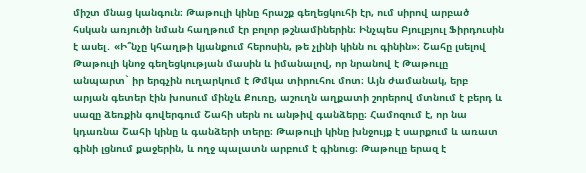միշտ մնաց կանգուն։ Թաթուլի կինը հրաշք գեղեցկուհի էր, ում սիրով արբած հսկան առյուծի նման հաղթում էր բոլոր թշնամիներին։ Ինչպես Բյուլբյուլ Ֆիրդուսին է ասել․ «Ի՞նչը կհաղթի կյանքում հերոսին, թե չլինի կինն ու գինին»։ Շահը լսելով Թաթուլի կնոջ գեղեցկության մասին և իմանալով, որ նրանով է Թաթուլը անպարտ` իր երգչին ուղարկում է Թմկա տիրուհու մոտ։ Այն ժամանակ, երբ արյան գետեր էին խոսում մինչև Քուռը, աշուղն աղքատի շորերով մտնում է բերդ և սազը ձեռքին գովերգում Շահի սերն ու անթիվ գանձերը։ Համոզում է, որ նա կդառնա Շահի կինը և գանձերի տերը։ Թաթուլի կինը խնջույք է սարքում և առատ գինի լցնում քաջերին, և ողջ պալատն արբում է գինուց։ Թաթուլը երազ է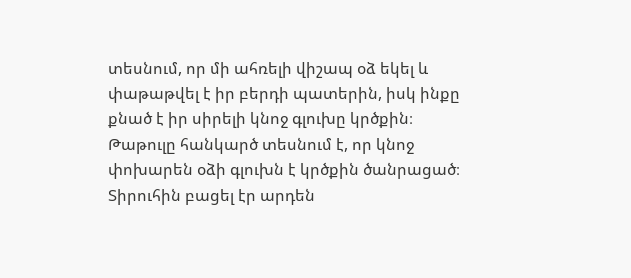տեսնում, որ մի ահռելի վիշապ օձ եկել և փաթաթվել է իր բերդի պատերին, իսկ ինքը քնած է իր սիրելի կնոջ գլուխը կրծքին։ Թաթուլը հանկարծ տեսնում է, որ կնոջ փոխարեն օձի գլուխն է կրծքին ծանրացած։ Տիրուհին բացել էր արդեն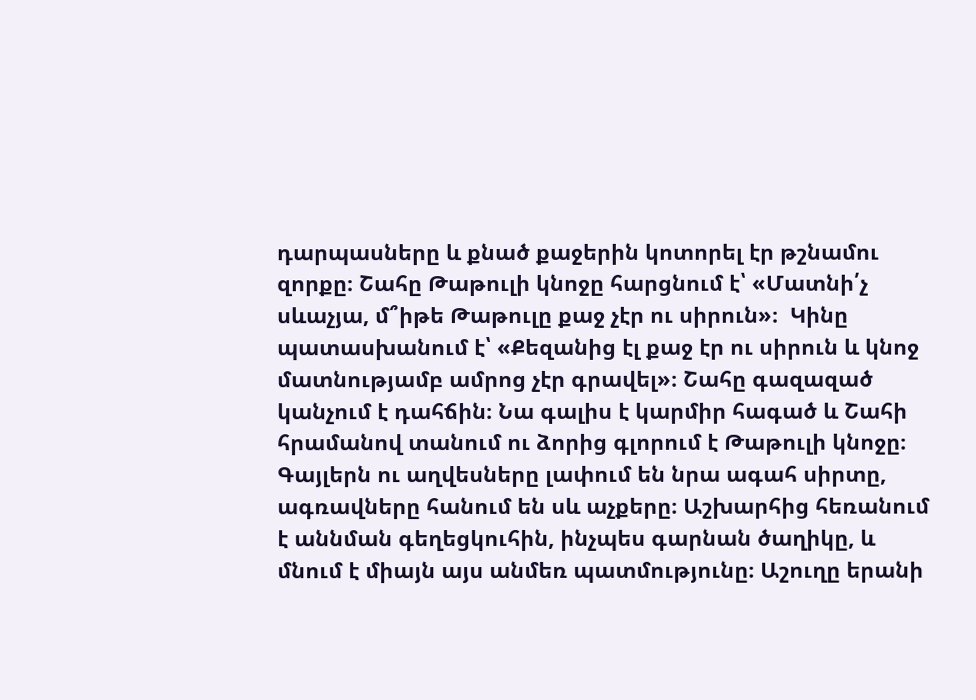դարպասները և քնած քաջերին կոտորել էր թշնամու զորքը։ Շահը Թաթուլի կնոջը հարցնում է՝ «Մատնի՛չ սևաչյա, մ՞իթե Թաթուլը քաջ չէր ու սիրուն»։  Կինը պատասխանում է՝ «Քեզանից էլ քաջ էր ու սիրուն և կնոջ մատնությամբ ամրոց չէր գրավել»։ Շահը գազազած կանչում է դահճին։ Նա գալիս է կարմիր հագած և Շահի հրամանով տանում ու ձորից գլորում է Թաթուլի կնոջը։ Գայլերն ու աղվեսները լափում են նրա ագահ սիրտը, ագռավները հանում են սև աչքերը։ Աշխարհից հեռանում է աննման գեղեցկուհին, ինչպես գարնան ծաղիկը, և մնում է միայն այս անմեռ պատմությունը։ Աշուղը երանի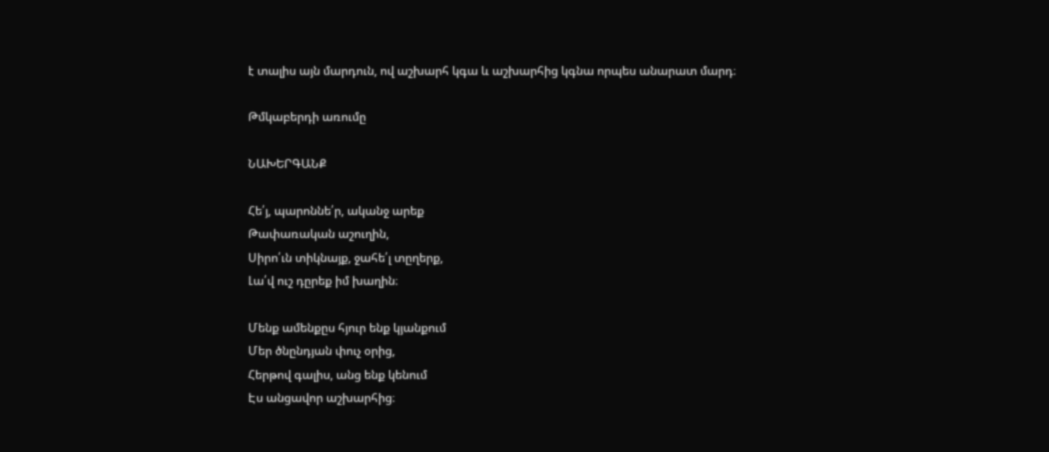է տալիս այն մարդուն, ով աշխարհ կգա և աշխարհից կգնա որպես անարատ մարդ։

Թմկաբերդի առումը

ՆԱԽԵՐԳԱՆՔ

Հե՛յ, պարոննե՛ր, ականջ արեք
Թափառական աշուղին,
Սիրո՛ւն տիկնայք, ջահե՛լ տըղերք,
Լա՛վ ուշ դըրեք իմ խաղին։

Մենք ամենքըս հյուր ենք կյանքում
Մեր ծնընդյան փուչ օրից,
Հերթով գալիս, անց ենք կենում
Էս անցավոր աշխարհից։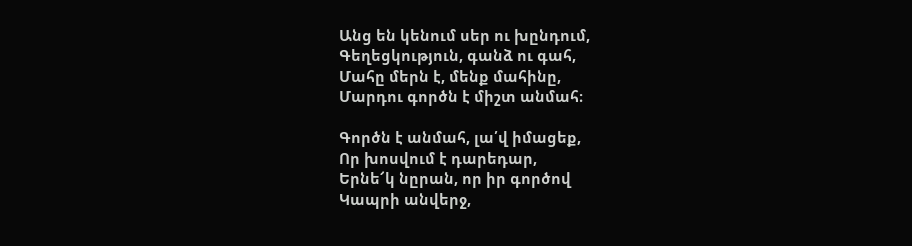Անց են կենում սեր ու խընդում,
Գեղեցկություն, գանձ ու գահ,
Մահը մերն է, մենք մահինը,
Մարդու գործն է միշտ անմահ։

Գործն է անմահ, լա՛վ իմացեք,
Որ խոսվում է դարեդար,
Երնե՜կ նըրան, որ իր գործով
Կապրի անվերջ,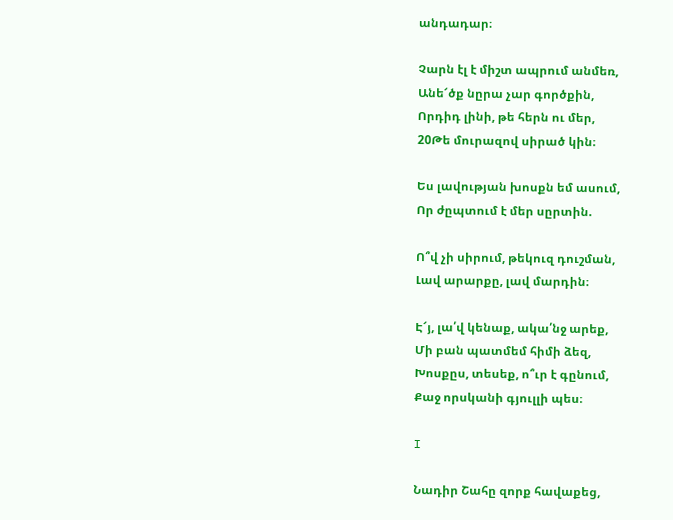անդադար։

Չարն էլ է միշտ ապրում անմեռ,
Անե՜ծք նըրա չար գործքին,
Որդիդ լինի, թե հերն ու մեր,
20Թե մուրազով սիրած կին։

Ես լավության խոսքն եմ ասում,
Որ ժըպտում է մեր սըրտին.

Ո՞վ չի սիրում, թեկուզ դուշման,
Լավ արարքը, լավ մարդին։

Է՜յ, լա՛վ կենաք, ակա՛նջ արեք,
Մի բան պատմեմ հիմի ձեզ,
Խոսքըս, տեսեք, ո՞ւր է գընում,
Քաջ որսկանի գյուլլի պես։

I

Նադիր Շահը զորք հավաքեց,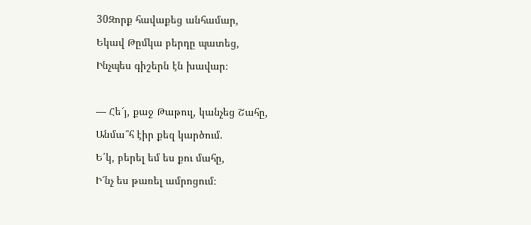30Զորք հավաքեց անհամար,
Եկավ Թըմկա բերդը պատեց,
Ինչպես գիշերն էն խավար։

— Հե՜յ, քաջ Թաթուլ, կանչեց Շահը,
Անմա՞հ էիր քեզ կարծում.
Ե՛կ, բերել եմ ես քու մահը,
Ի՜նչ ես թառել ամրոցում։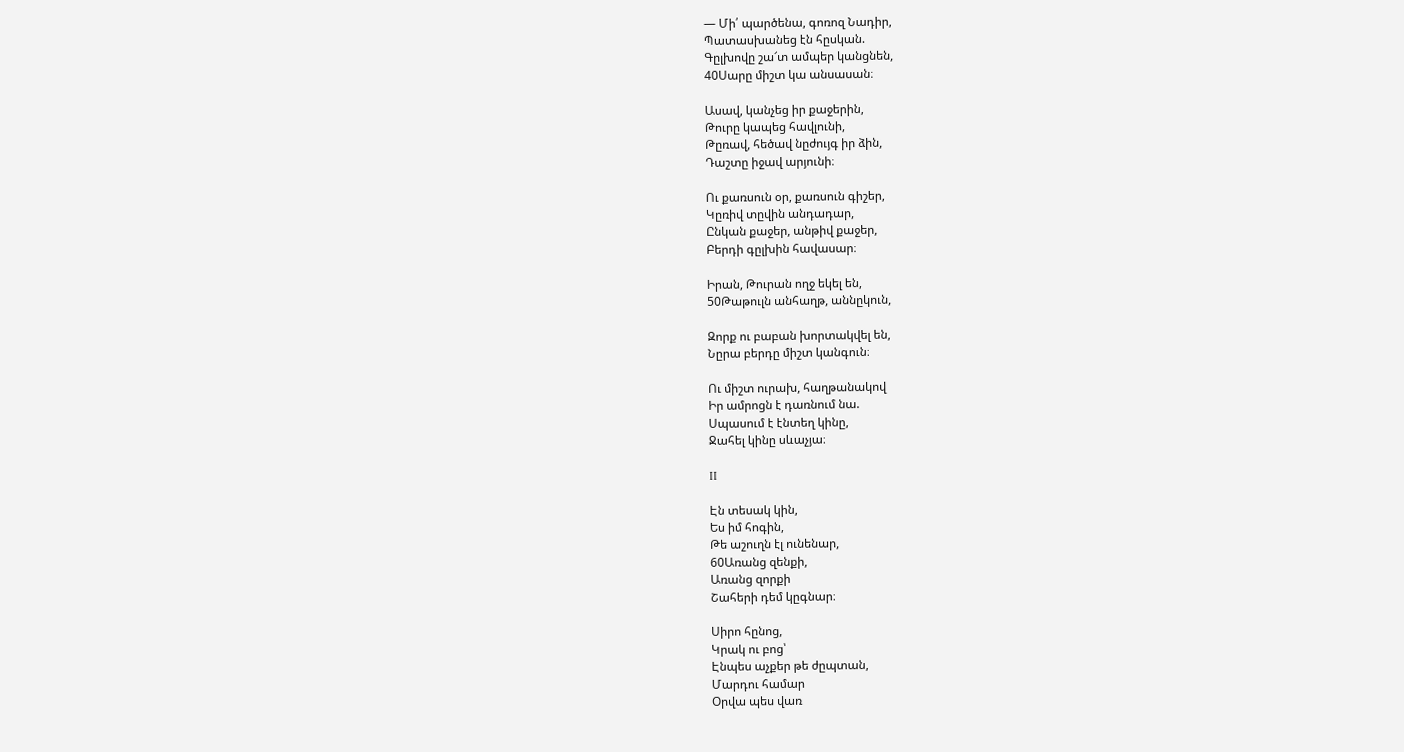— Մի՛ պարծենա, գոռոզ Նադիր,
Պատասխանեց էն հըսկան.
Գըլխովը շա՜տ ամպեր կանցնեն,
40Սարը միշտ կա անսասան։

Ասավ, կանչեց իր քաջերին,
Թուրը կապեց հավլունի,
Թըռավ, հեծավ նըժույգ իր ձին,
Դաշտը իջավ արյունի։

Ու քառսուն օր, քառսուն գիշեր,
Կըռիվ տըվին անդադար,
Ընկան քաջեր, անթիվ քաջեր,
Բերդի գըլխին հավասար։

Իրան, Թուրան ողջ եկել են,
50Թաթուլն անհաղթ, աննըկուն,

Զորք ու բաբան խորտակվել են,
Նըրա բերդը միշտ կանգուն։

Ու միշտ ուրախ, հաղթանակով
Իր ամրոցն է դառնում նա.
Սպասում է էնտեղ կինը,
Ջահել կինը սևաչյա։

II

Էն տեսակ կին,
Ես իմ հոգին,
Թե աշուղն էլ ունենար,
60Առանց զենքի,
Առանց զորքի
Շահերի դեմ կըգնար։

Սիրո հընոց,
Կրակ ու բոց՝
Էնպես աչքեր թե ժըպտան,
Մարդու համար
Օրվա պես վառ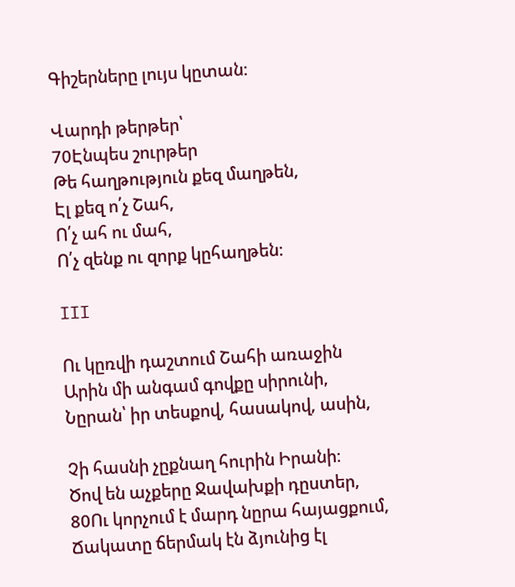Գիշերները լույս կըտան։

Վարդի թերթեր՝
70Էնպես շուրթեր
Թե հաղթություն քեզ մաղթեն,
Էլ քեզ ո՛չ Շահ,
Ո՛չ ահ ու մահ,
Ո՛չ զենք ու զորք կըհաղթեն։

III

Ու կըռվի դաշտում Շահի առաջին
Արին մի անգամ գովքը սիրունի,
Նըրան՝ իր տեսքով, հասակով, ասին,

Չի հասնի չըքնաղ հուրին Իրանի։
Ծով են աչքերը Ջավախքի դըստեր,
80Ու կորչում է մարդ նըրա հայացքում,
Ճակատը ճերմակ էն ձյունից էլ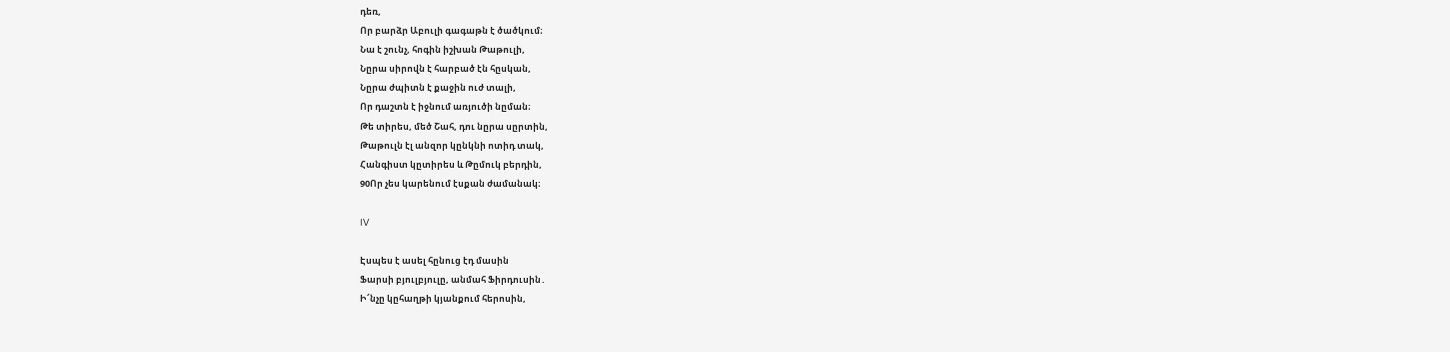դեռ,
Որ բարձր Աբուլի գագաթն է ծածկում։
Նա է շունչ, հոգին իշխան Թաթուլի,
Նըրա սիրովն է հարբած էն հըսկան,
Նըրա ժպիտն է քաջին ուժ տալի,
Որ դաշտն է իջնում առյուծի նըման։
Թե տիրես, մեծ Շահ, դու նըրա սըրտին,
Թաթուլն էլ անզոր կընկնի ոտիդ տակ,
Հանգիստ կըտիրես և Թըմուկ բերդին,
90Որ չես կարենում էսքան ժամանակ։

IV

Էսպես է ասել հընուց էդ մասին
Ֆարսի բյուլբյուլը, անմահ Ֆիրդուսին․
Ի՜նչը կըհաղթի կյանքում հերոսին,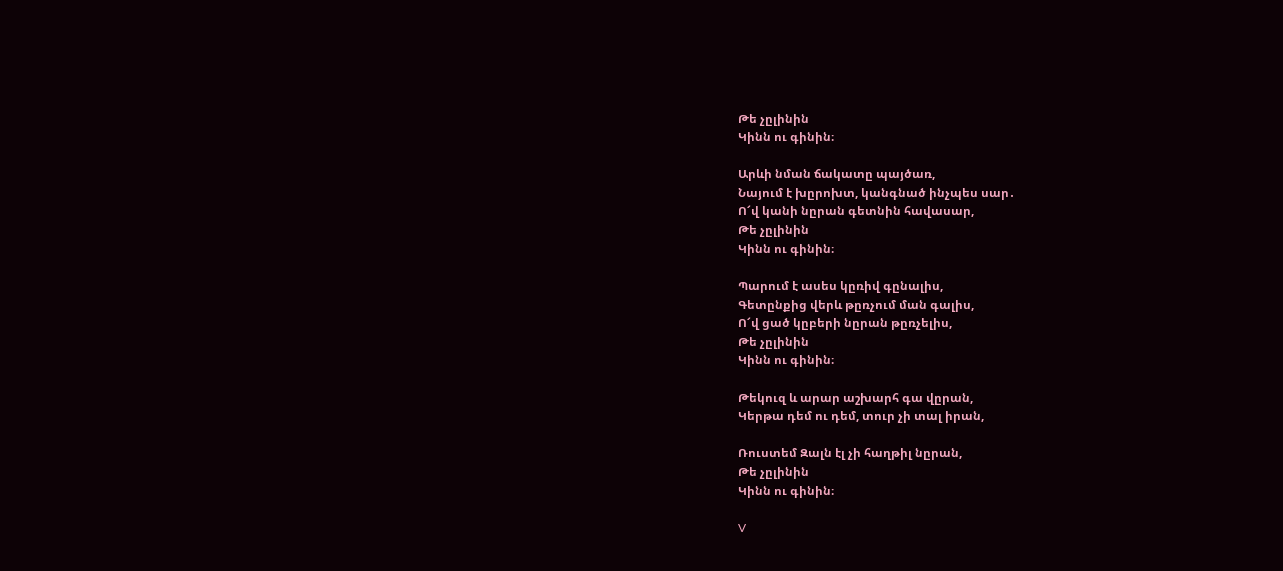Թե չըլինին
Կինն ու գինին։

Արևի նման ճակատը պայծառ,
Նայում է խըրոխտ, կանգնած ինչպես սար․
Ո՜վ կանի նըրան գետնին հավասար,
Թե չըլինին
Կինն ու գինին։

Պարում է ասես կըռիվ գընալիս,
Գետընքից վերև թըռչում ման գալիս,
Ո՜վ ցած կըբերի նըրան թըռչելիս,
Թե չըլինին
Կինն ու գինին։

Թեկուզ և արար աշխարհ գա վըրան,
Կերթա դեմ ու դեմ, տուր չի տալ իրան,

Ռուստեմ Զալն էլ չի հաղթիլ նըրան,
Թե չըլինին
Կինն ու գինին։

V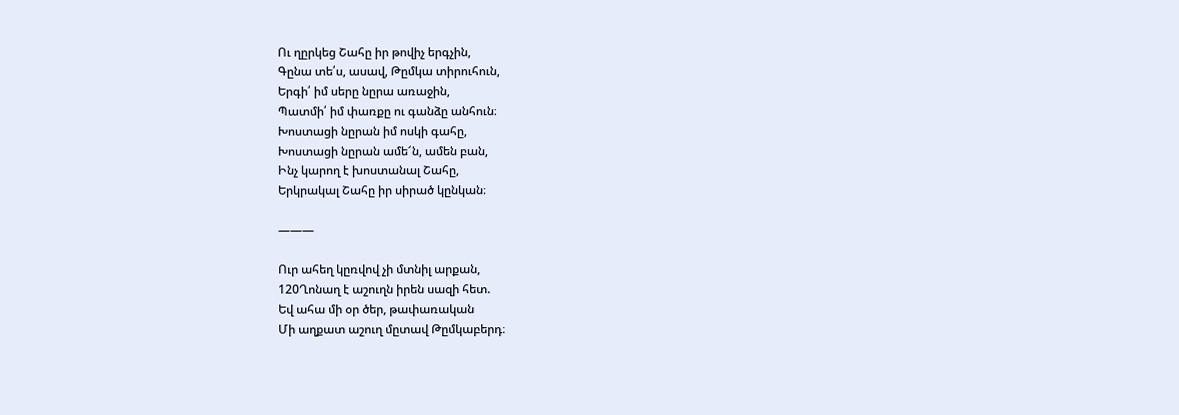Ու ղըրկեց Շահը իր թովիչ երգչին,
Գընա տե՛ս, ասավ, Թըմկա տիրուհուն,
Երգի՛ իմ սերը նըրա առաջին,
Պատմի՛ իմ փառքը ու գանձը անհուն։
Խոստացի նըրան իմ ոսկի գահը,
Խոստացի նըրան ամե՜ն, ամեն բան,
Ինչ կարող է խոստանալ Շահը,
Երկրակալ Շահը իր սիրած կընկան։

―――

Ուր ահեղ կըռվով չի մտնիլ արքան,
120Ղոնաղ է աշուղն իրեն սազի հետ.
Եվ ահա մի օր ծեր, թափառական
Մի աղքատ աշուղ մըտավ Թըմկաբերդ։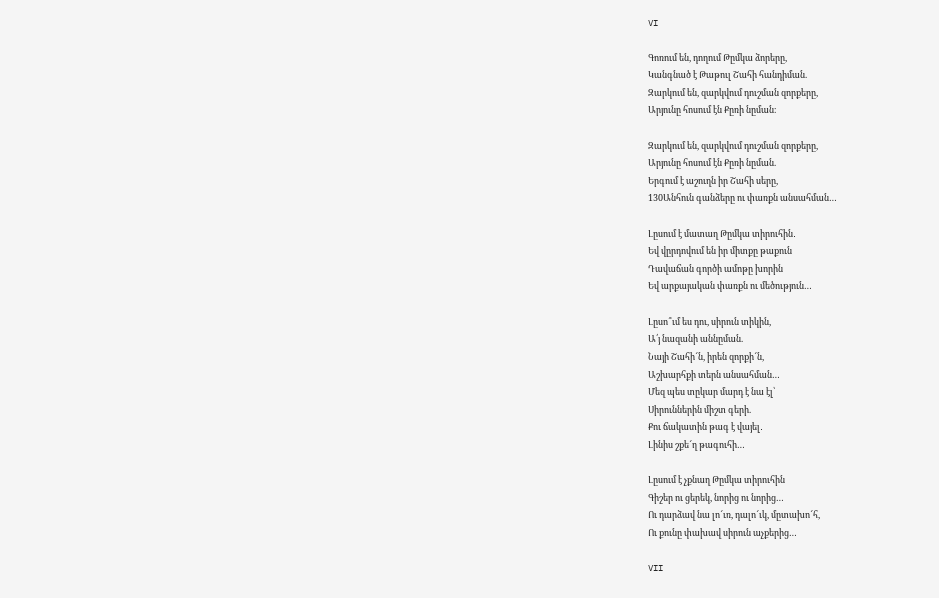VI

Գոռում են, դողում Թըմկա ձորերը,
Կանգնած է Թաթուլ Շահի հանդիման.
Զարկում են, զարկվում դուշման զորքերը,
Արյունը հոսում էն Քըռի նըման։

Զարկում են, զարկվում դուշման զորքերը,
Արյունը հոսում էն Քըռի նըման.
Երգում է աշուղն իր Շահի սերը,
130Անհուն գանձերը ու փառքն անսահման…

Լըսում է մատաղ Թըմկա տիրուհին․
Եվ վըրդովում են իր միտքը թաքուն
Դավաճան գործի ամոթը խորին
Եվ արքայական փառքն ու մեծություն…

Լըսո՞ւմ ես դու, սիրուն տիկին,
Ա՛յ նազանի աննըման.
Նայի Շահի՜ն, իրեն զորքի՜ն,
Աշխարհքի տերն անսահման…
Մեզ պես տըկար մարդ է նա էլ՝
Սիրուններին միշտ գերի.
Քու ճակատին թագ է վայել․
Լինիս շքե՜ղ թագուհի…

Լըսում է չքնաղ Թըմկա տիրուհին
Գիշեր ու ցերեկ, նորից ու նորից…
Ու դարձավ նա լո՜ւռ, դալո՜ւկ, մըտախո՜հ,
Ու քունը փախավ սիրուն աչքերից…

VII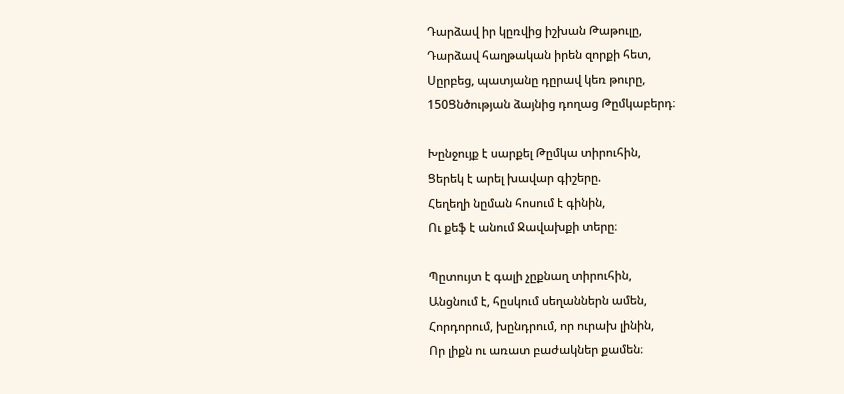Դարձավ իր կըռվից իշխան Թաթուլը,
Դարձավ հաղթական իրեն զորքի հետ,
Սըրբեց, պատյանը դըրավ կեռ թուրը,
150Ցնծության ձայնից դողաց Թըմկաբերդ։

Խընջույք է սարքել Թըմկա տիրուհին,
Ցերեկ է արել խավար գիշերը.
Հեղեղի նըման հոսում է գինին,
Ու քեֆ է անում Ջավախքի տերը։

Պըտույտ է գալի չըքնաղ տիրուհին,
Անցնում է, հըսկում սեղաններն ամեն,
Հորդորում, խընդրում, որ ուրախ լինին,
Որ լիքն ու առատ բաժակներ քամեն։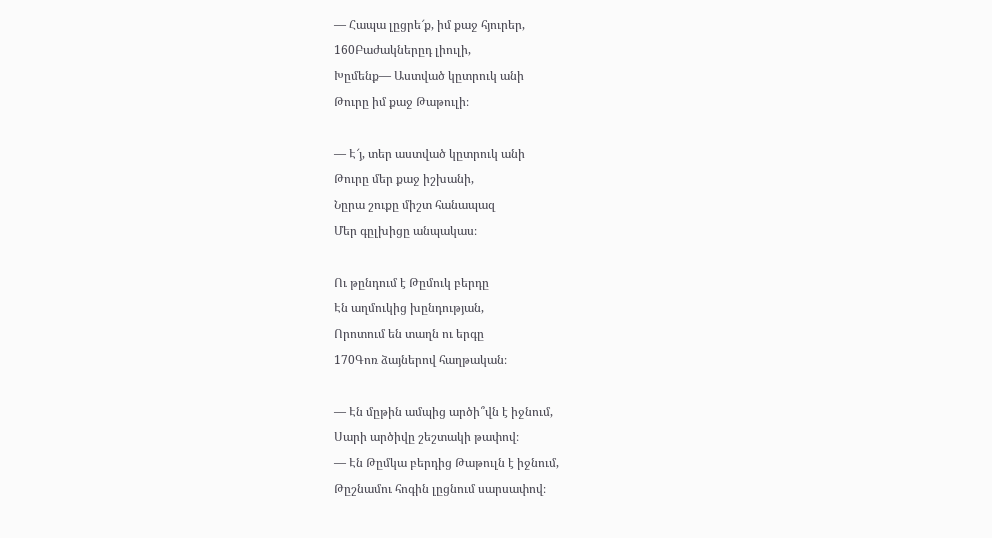— Հապա լըցրե՜ք, իմ քաջ հյուրեր,
160Բաժակներըդ լիուլի,
Խըմենք— Աստված կըտրուկ անի
Թուրը իմ քաջ Թաթուլի։

— Է՜յ, տեր աստված կըտրուկ անի
Թուրը մեր քաջ իշխանի,
Նըրա շուքը միշտ հանապազ
Մեր գըլխիցը անպակաս։

Ու թընդում է Թըմուկ բերդը
Էն աղմուկից խընդության,
Որոտում են տաղն ու երգը
170Գոռ ձայներով հաղթական։

— Էն մըթին ամպից արծի՞վն է իջնում,
Սարի արծիվը շեշտակի թափով։
— Էն Թըմկա բերդից Թաթուլն է իջնում,
Թըշնամու հոգին լըցնում սարսափով։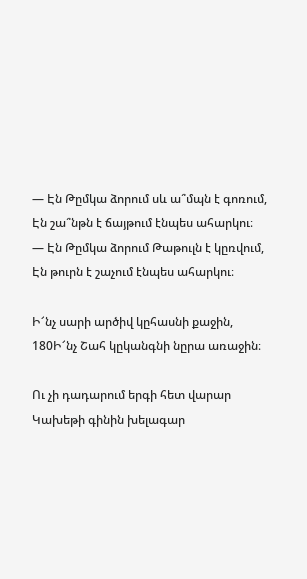— Էն Թըմկա ձորում սև ա՞մպն է գոռում,
Էն շա՞նթն է ճայթում էնպես ահարկու։
— Էն Թըմկա ձորում Թաթուլն է կըռվում,
Էն թուրն է շաչում էնպես ահարկու։

Ի՜նչ սարի արծիվ կըհասնի քաջին,
180Ի՜նչ Շահ կըկանգնի նըրա առաջին։

Ու չի դադարում երգի հետ վարար
Կախեթի գինին խելագար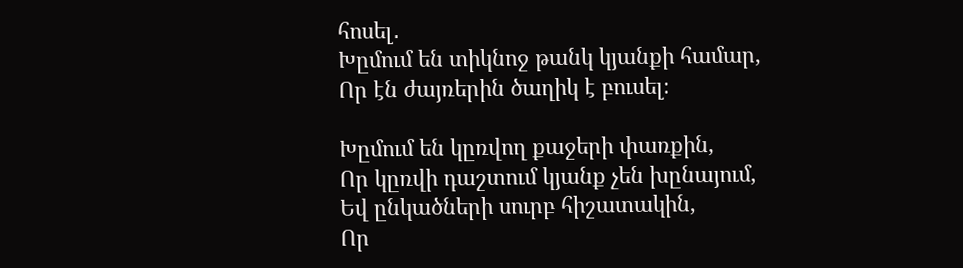հոսել․
Խըմում են տիկնոջ թանկ կյանքի համար,
Որ էն ժայռերին ծաղիկ է բուսել։

Խըմում են կըռվող քաջերի փառքին,
Որ կըռվի դաշտում կյանք չեն խընայում,
Եվ ընկածների սուրբ հիշատակին,
Որ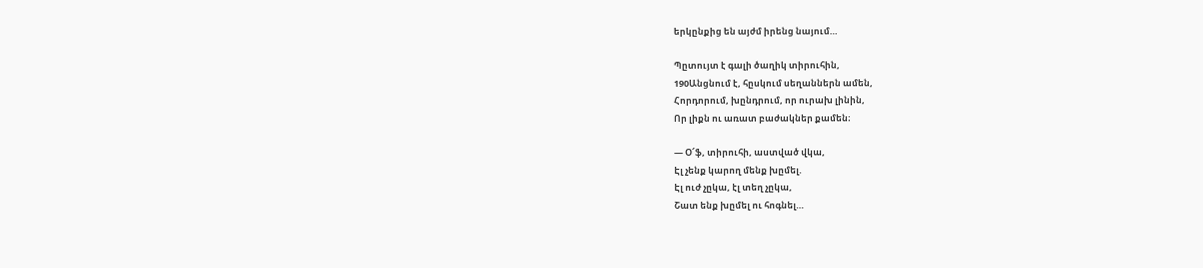երկընքից են այժմ իրենց նայում…

Պըտույտ է գալի ծաղիկ տիրուհին,
190Անցնում է, հըսկում սեղաններն ամեն,
Հորդորում, խընդրում, որ ուրախ լինին,
Որ լիքն ու առատ բաժակներ քամեն։

— Օ՜ֆ, տիրուհի, աստված վկա,
Էլ չենք կարող մենք խըմել.
Էլ ուժ չըկա, էլ տեղ չըկա,
Շատ ենք խըմել ու հոգնել…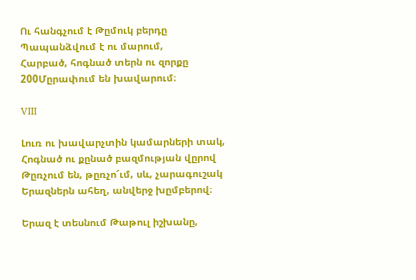Ու հանգչում է Թըմուկ բերդը
Պապանձվում է ու մարում,
Հարբած, հոգնած տերն ու զորքը
200Մըրափում են խավարում։

VIII

Լուռ ու խավարչտին կամարների տակ,
Հոգնած ու քընած բազմության վըրով
Թըռչում են, թըռչո՜ւմ, սև, չարագուշակ
Երազներն ահեղ, անվերջ խըմբերով։

Երազ է տեսնում Թաթուլ իշխանը,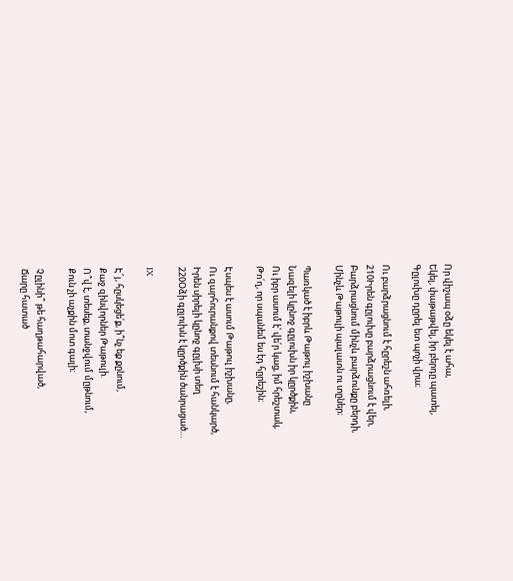Որ վիշապ օձը եկել է ահա,
Եկել, փաթաթվել, իր բերդը պատել,
Գըլուխը դըրել ետ պոչի վրա։

Ու բարձրացնում է հըրեշն ահռելի,
210Իրեն գըլուխը բարձրացնում է վեր,
Բարձրացնում մինչև բարձունքը բերդի,
Մինչև Թաթուլի պալատն ու տըներ։

Պառկած է իբրև Թաթուլ իշխանը
Նազելի կընոջ գըլուխն իր կըրծքին,
Ու իբր ասում է՝ վե՛ր կաց, իմ հրեշտակ,
Թո՛ղ, որ սպանեմ ես էդ հըրեշին։

Էսպես է ասում Թաթուլ իշխանը,
Ու զարհուրանքով տեսնում է հանկարծ,
Իրեն սիրելի կընոջ գըլխի տեղ
220Օձի գըլուխն է կըրծքին ծանրացած…

IX

Է՜յ, հըսկեցե՛ք, ի՞նչ եք քընում,
Քաջ զինվորներ Թաթուլի.
Ո՞վ է, տեսեք, տանջվում մըթնում,
Քուն չի աչքին մոտ գալի։

Չըլինի՞ թե հաղթահարված,
Ճարը հատած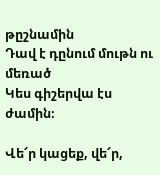թըշնամին
Դավ է դընում մութն ու մեռած
Կես գիշերվա էս ժամին։

Վե՜ր կացեք, վե՜ր,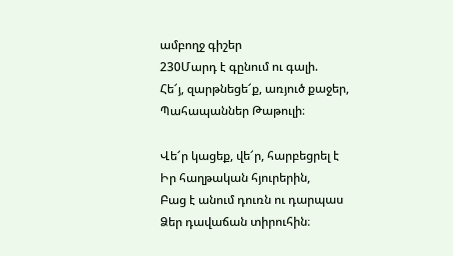ամբողջ գիշեր
230Մարդ է գընում ու գալի.
Հե՜յ, զարթնեցե՜ք, առյուծ քաջեր,
Պահապաններ Թաթուլի։

Վե՜ր կացեք, վե՜ր, հարբեցրել է
Իր հաղթական հյուրերին,
Բաց է անում դուռն ու դարպաս
Ձեր դավաճան տիրուհին։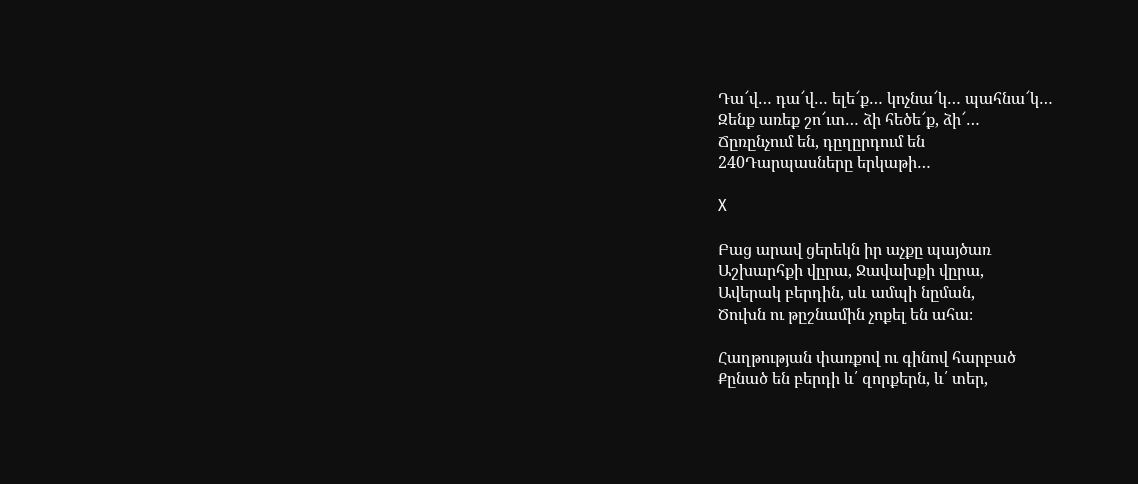Դա՜վ… դա՜վ… ելե՜ք… կոչնա՜կ… պահնա՜կ…
Զենք առեք շո՜ւտ… ձի հեծե՜ք, ձի՜…
Ճըռընչում են, դըղըրդում են
240Դարպասները երկաթի…

X

Բաց արավ ցերեկն իր աչքը պայծառ
Աշխարհքի վըրա, Ջավախքի վըրա,
Ավերակ բերդին, սև ամպի նըման,
Ծուխն ու թըշնամին չոքել են ահա։

Հաղթության փառքով ու գինով հարբած
Քընած են բերդի և՛ զորքերն, և՛ տեր,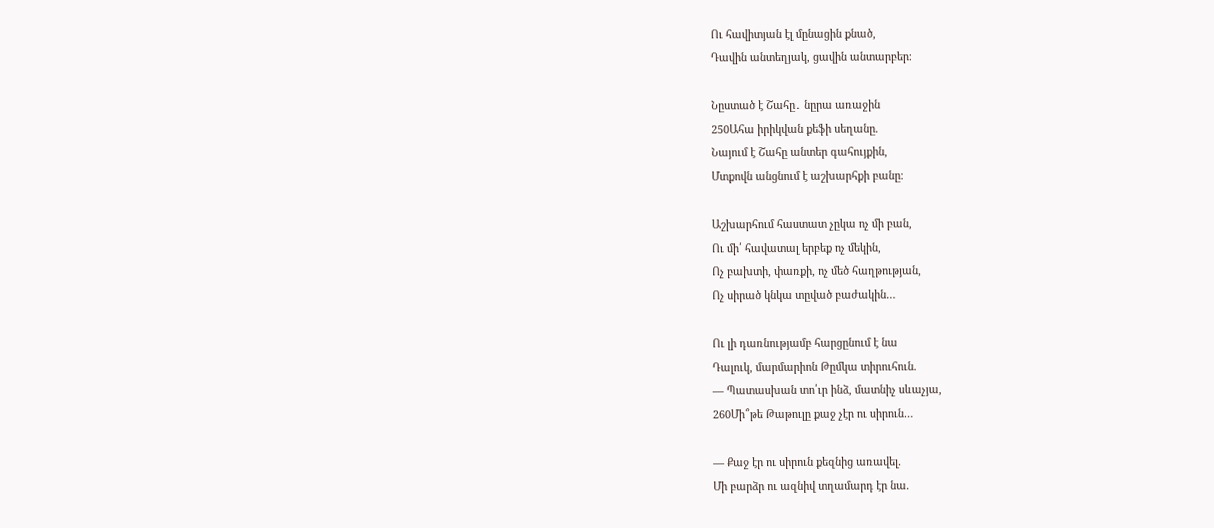Ու հավիտյան էլ մընացին քնած,
Դավին անտեղյակ, ցավին անտարբեր։

Նըստած է Շահը․ նըրա առաջին
250Ահա իրիկվան քեֆի սեղանը.
Նայում է Շահը անտեր գահույքին,
Մտքովն անցնում է աշխարհքի բանը։

Աշխարհում հաստատ չըկա ոչ մի բան,
Ու մի՛ հավատալ երբեք ոչ մեկին,
Ոչ բախտի, փառքի, ոչ մեծ հաղթության,
Ոչ սիրած կնկա տըված բաժակին…

Ու լի դառնությամբ հարցընում է նա
Դալուկ, մարմարիոն Թըմկա տիրուհուն.
— Պատասխան տո՛ւր ինձ, մատնիչ սևաչյա,
260Մի՞թե Թաթուլը քաջ չէր ու սիրուն…

— Քաջ էր ու սիրուն քեզնից առավել.
Մի բարձր ու ազնիվ տղամարդ էր նա.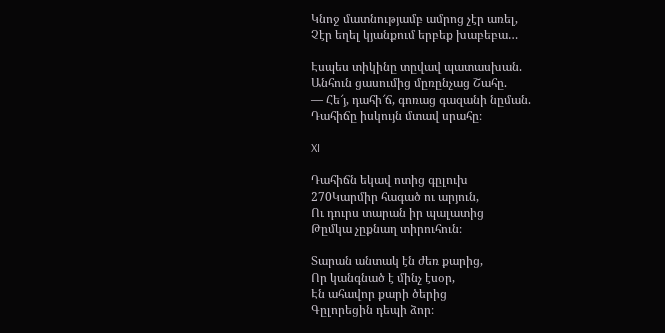Կնոջ մատնությամբ ամրոց չէր առել,
Չէր եղել կյանքում երբեք խաբեբա…

Էսպես տիկինը տըվավ պատասխան.
Անհուն ցասումից մըռընչաց Շահը.
— Հե՜յ, դահի՜ճ, գոռաց գազանի նըման.
Դահիճը իսկույն մտավ սրահը։

XI

Դահիճն եկավ ոտից գըլուխ
270Կարմիր հագած ու արյուն,
Ու դուրս տարան իր պալատից
Թըմկա չըքնաղ տիրուհուն։

Տարան անտակ էն ժեռ քարից,
Որ կանգնած է մինչ էսօր,
Էն ահավոր քարի ծերից
Գըլորեցին դեպի ձոր։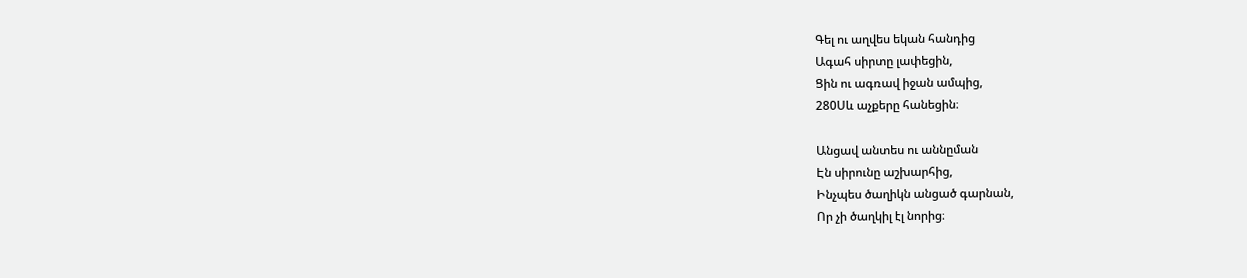Գել ու աղվես եկան հանդից
Ագահ սիրտը լափեցին,
Ցին ու ագռավ իջան ամպից,
280Սև աչքերը հանեցին։

Անցավ անտես ու աննըման
Էն սիրունը աշխարհից,
Ինչպես ծաղիկն անցած գարնան,
Որ չի ծաղկիլ էլ նորից։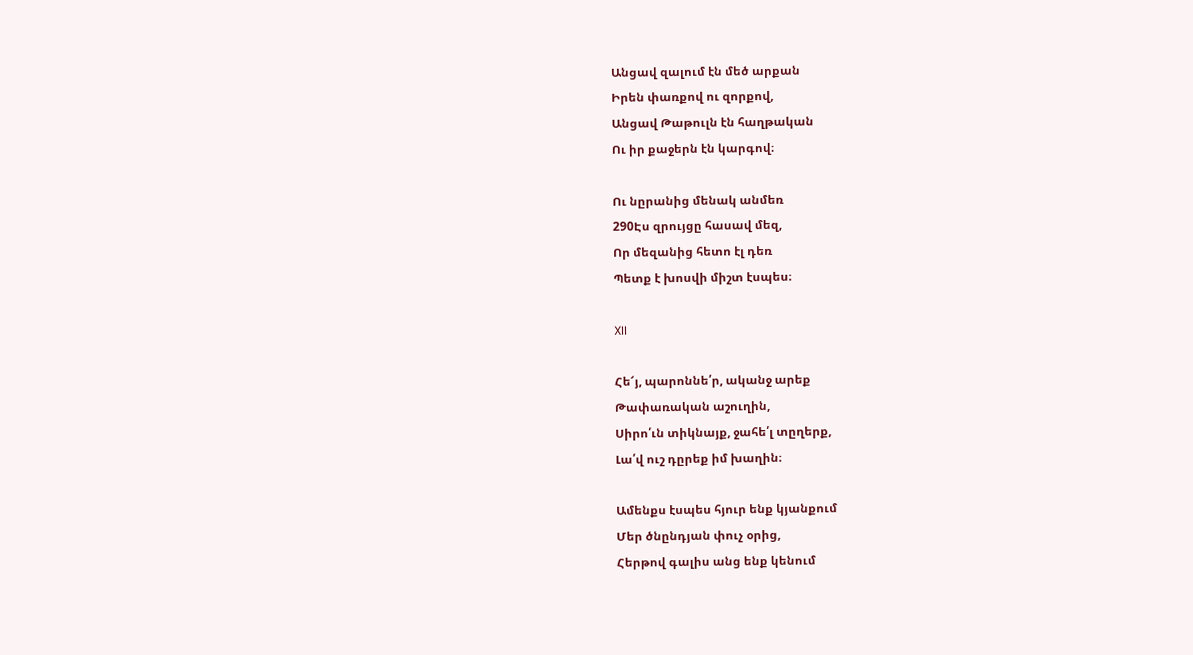Անցավ զալում էն մեծ արքան
Իրեն փառքով ու զորքով,
Անցավ Թաթուլն էն հաղթական
Ու իր քաջերն էն կարգով։

Ու նըրանից մենակ անմեռ
290Էս զրույցը հասավ մեզ,
Որ մեզանից հետո էլ դեռ
Պետք է խոսվի միշտ էսպես։

XII

Հե՜յ, պարոննե՛ր, ականջ արեք
Թափառական աշուղին,
Սիրո՛ւն տիկնայք, ջահե՛լ տըղերք,
Լա՛վ ուշ դըրեք իմ խաղին։

Ամենքս էսպես հյուր ենք կյանքում
Մեր ծնընդյան փուչ օրից,
Հերթով գալիս անց ենք կենում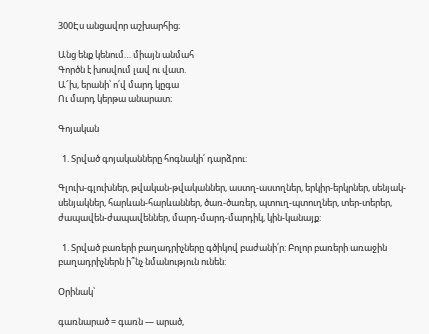300Էս անցավոր աշխարհից։

Անց ենք կենում… միայն անմահ
Գործն է խոսվում լավ ու վատ.
Ա՜խ, երանի՝ ո՛վ մարդ կըգա
Ու մարդ կերթա անարատ։

Գոյական

  1. Տրված գոյականները հոգնակի՛ դարձրու:

Գլուխ-գլուխներ, թվական-թվականներ, աստղ-աստղներ, երկիր-երկրներ, սենյակ-սենյակներ, հարևան-հարևաններ, ծառ-ծառեր, պտուղ-պտուղներ, տեր-տերեր, ժապավեն-ժապավեններ, մարդ-մարդ-մարդիկ, կին-կանայք:

  1. Տրված բառերի բաղադրիչները գծիկով բաժանի՛ր: Բոլոր բառերի առաջին բաղադրիչներն ի՞նչ նմանություն ունեն:

Օրինակ՝

գառնարած = գառն — արած,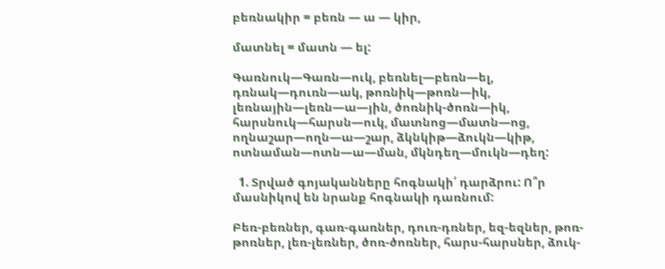բեռնակիր = բեռն — ա — կիր,

մատնել = մատն — ել:

Գառնուկ—Գառն—ուկ, բեռնել—բեռն—ել, դռնակ—դուռն—ակ, թոռնիկ—թոռն—իկ, լեռնային—լեռն—ա—յին, ծոռնիկ-ծոռն—իկ, հարսնուկ—հարսն—ուկ, մատնոց—մատն—ոց, ողնաշար—ողն—ա—շար, ձկնկիթ—ձուկն—կիթ, ոտնաման—ոտն—ա—ման, մկնդեղ—մուկն—դեղ:

  1. Տրված գոյականները հոգնակի՛ դարձրու: Ո՞ր մասնիկով են նրանք հոգնակի դառնում:

Բեռ-բեռներ, գառ-գառներ, դուռ-դռներ, եզ-եզներ, թոռ-թոռներ, լեռ-լեռներ, ծոռ-ծոռներ, հարս-հարսներ, ձուկ-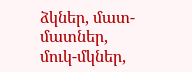ձկներ, մատ-մատներ, մուկ-մկներ,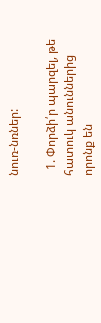նուռ-նռներ:

  1. Փորձի՛ր պարզել, թե հատուկ անուններից որոնք են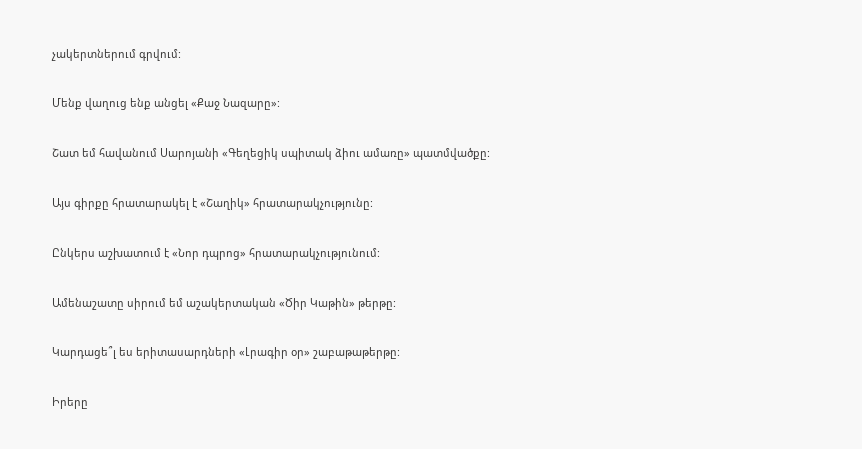չակերտներում գրվում:

Մենք վաղուց ենք անցել «Քաջ Նազարը»:

Շատ եմ հավանում Սարոյանի «Գեղեցիկ սպիտակ ձիու ամառը» պատմվածքը:

Այս գիրքը հրատարակել է «Շաղիկ» հրատարակչությունը:

Ընկերս աշխատում է «Նոր դպրոց» հրատարակչությունում:

Ամենաշատը սիրում եմ աշակերտական «Ծիր Կաթին» թերթը:

Կարդացե՞լ ես երիտասարդների «Լրագիր օր» շաբաթաթերթը:

Իրերը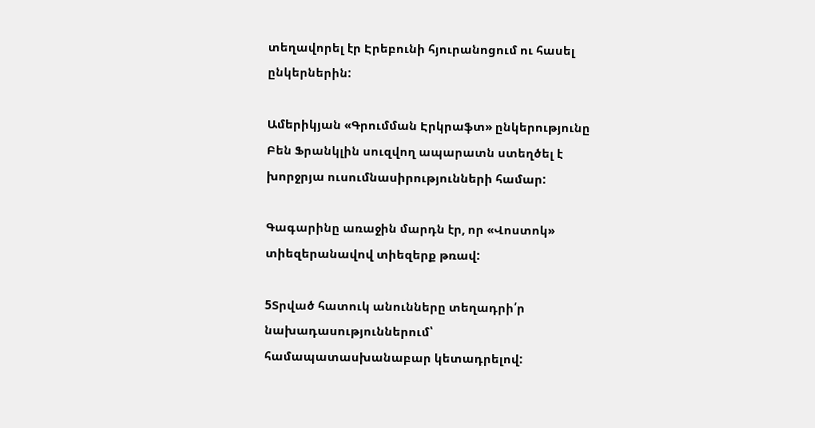տեղավորել էր Էրեբունի հյուրանոցում ու հասել ընկերներին:

Ամերիկյան «Գրումման Էրկրաֆտ» ընկերությունը Բեն Ֆրանկլին սուզվող ապարատն ստեղծել է խորջրյա ուսումնասիրությունների համար:

Գագարինը առաջին մարդն էր, որ «Վոստոկ» տիեզերանավով տիեզերք թռավ:

5Տրված հատուկ անունները տեղադրի՛ր նախադասություններում՝ համապատասխանաբար կետադրելով: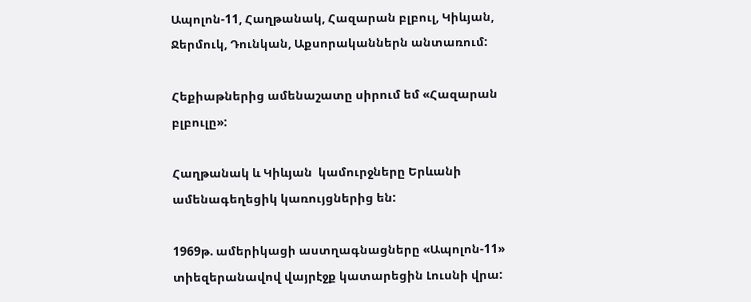Ապոլոն-11, Հաղթանակ, Հազարան բլբուլ, Կիևյան, Ջերմուկ, Դունկան, Աքսորականներն անտառում:

Հեքիաթներից ամենաշատը սիրում եմ «Հազարան բլբուլը»:

Հաղթանակ և Կիևյան  կամուրջները Երևանի ամենագեղեցիկ կառույցներից են:

1969թ. ամերիկացի աստղագնացները «Ապոլոն-11» տիեզերանավով վայրէջք կատարեցին Լուսնի վրա: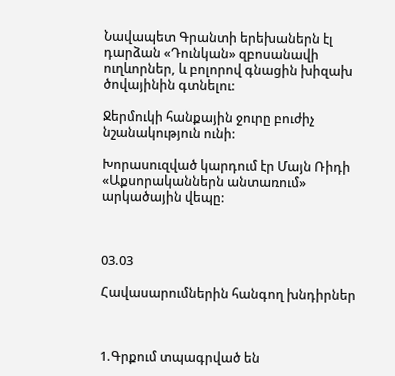Նավապետ Գրանտի երեխաներն էլ դարձան «Դունկան» զբոսանավի ուղևորներ, և բոլորով գնացին խիզախ ծովայինին գտնելու:

Ջերմուկի հանքային ջուրը բուժիչ նշանակություն ունի:

Խորասուզված կարդում էր Մայն Ռիդի «Աքսորականներն անտառում» արկածային վեպը:



03.03

Հավասարումներին հանգող խնդիրներ



1.Գրքում տպագրված են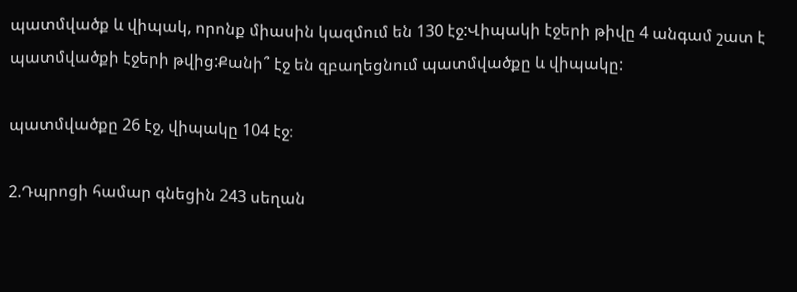պատմվածք և վիպակ, որոնք միասին կազմում են 130 էջ:Վիպակի էջերի թիվը 4 անգամ շատ է պատմվածքի էջերի թվից:Քանի՞ էջ են զբաղեցնում պատմվածքը և վիպակը:

պատմվածքը 26 էջ, վիպակը 104 էջ։

2.Դպրոցի համար գնեցին 243 սեղան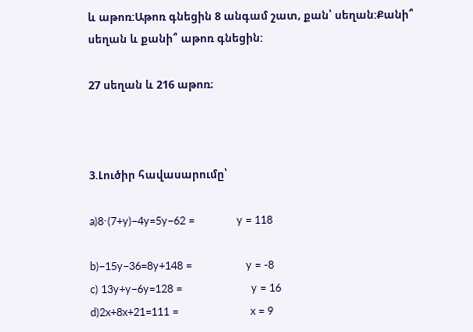և աթոռ:Աթոռ գնեցին 8 անգամ շատ, քան՝ սեղան:Քանի՞ սեղան և քանի՞ աթոռ գնեցին:

27 սեղան և 216 աթոռ։



3.Լուծիր հավասարումը՝

a)8⋅(7+y)−4y=5y−62 =              y = 118

b)−15y−36=8y+148 =                  y = -8
c) 13y+y−6y=128 =                       y = 16
d)2x+8x+21=111 =                        x = 9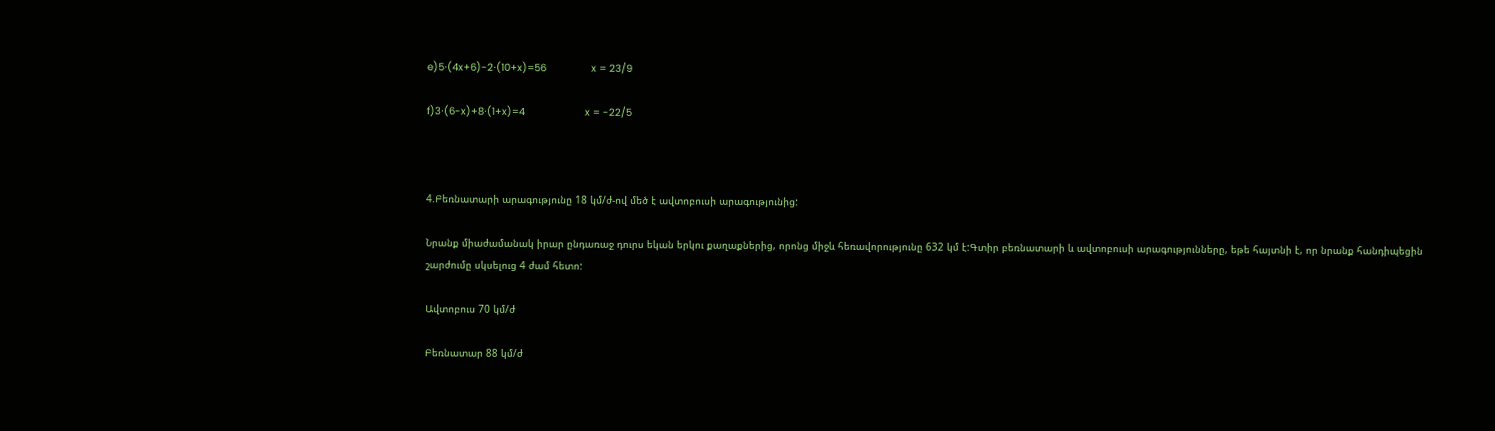e)5⋅(4x+6)-2⋅(10+x)=56               x = 23/9

f)3⋅(6-x)+8⋅(1+x)=4                    x = -22/5



4.Բեռնատարի արագությունը 18 կմ/ժ-ով մեծ է ավտոբուսի արագությունից:

Նրանք միաժամանակ իրար ընդառաջ դուրս եկան երկու քաղաքներից, որոնց միջև հեռավորությունը 632 կմ է:Գտիր բեռնատարի և ավտոբուսի արագությունները, եթե հայտնի է, որ նրանք հանդիպեցին շարժումը սկսելուց 4 ժամ հետո:

Ավտոբուս 70 կմ/ժ

Բեռնատար 88 կմ/ժ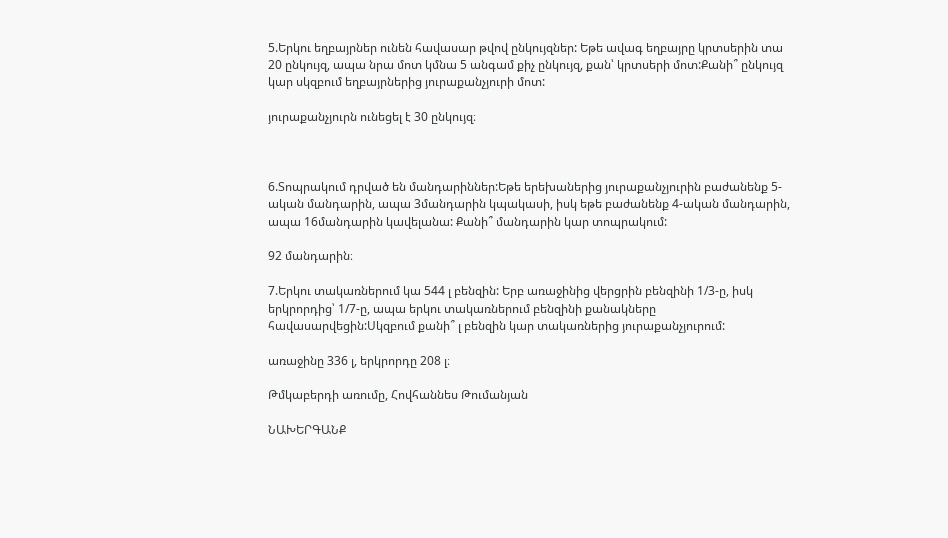5.Երկու եղբայրներ ունեն հավասար թվով ընկույզներ: Եթե ավագ եղբայրը կրտսերին տա 20 ընկույզ, ապա նրա մոտ կմնա 5 անգամ քիչ ընկույզ, քան՝ կրտսերի մոտ:Քանի՞ ընկույզ կար սկզբում եղբայրներից յուրաքանչյուրի մոտ:

յուրաքանչյուրն ունեցել է 30 ընկույզ։



6.Տոպրակում դրված են մանդարիններ:Եթե երեխաներից յուրաքանչյուրին բաժանենք 5-ական մանդարին, ապա 3մանդարին կպակասի, իսկ եթե բաժանենք 4-ական մանդարին, ապա 16մանդարին կավելանա: Քանի՞ մանդարին կար տոպրակում:

92 մանդարին։

7.Երկու տակառներում կա 544 լ բենզին: Երբ առաջինից վերցրին բենզինի 1/3-ը, իսկ երկրորդից՝ 1/7-ը, ապա երկու տակառներում բենզինի քանակները հավասարվեցին:Սկզբում քանի՞ լ բենզին կար տակառներից յուրաքանչյուրում:

առաջինը 336 լ, երկրորդը 208 լ։

Թմկաբերդի առումը, Հովհաննես Թումանյան

ՆԱԽԵՐԳԱՆՔ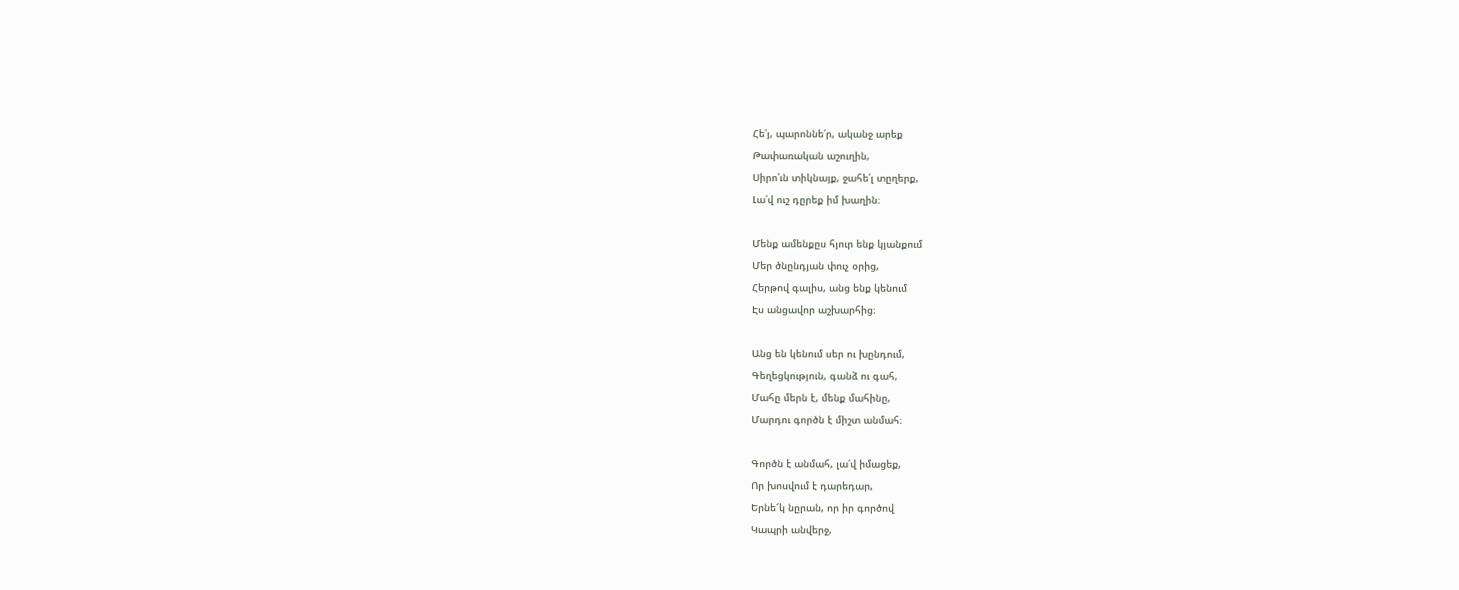Հե՛յ, պարոննե՛ր, ականջ արեք
Թափառական աշուղին,
Սիրո՛ւն տիկնայք, ջահե՛լ տըղերք,
Լա՛վ ուշ դըրեք իմ խաղին։

Մենք ամենքըս հյուր ենք կյանքում
Մեր ծնընդյան փուչ օրից,
Հերթով գալիս, անց ենք կենում
Էս անցավոր աշխարհից։

Անց են կենում սեր ու խընդում,
Գեղեցկություն, գանձ ու գահ,
Մահը մերն է, մենք մահինը,
Մարդու գործն է միշտ անմահ։

Գործն է անմահ, լա՛վ իմացեք,
Որ խոսվում է դարեդար,
Երնե՜կ նըրան, որ իր գործով
Կապրի անվերջ,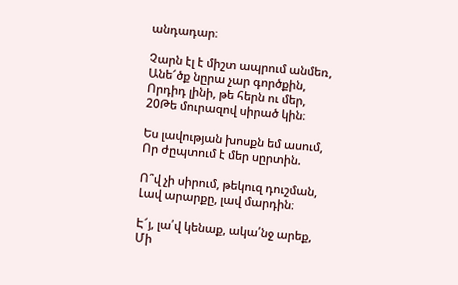անդադար։

Չարն էլ է միշտ ապրում անմեռ,
Անե՜ծք նըրա չար գործքին,
Որդիդ լինի, թե հերն ու մեր,
20Թե մուրազով սիրած կին։

Ես լավության խոսքն եմ ասում,
Որ ժըպտում է մեր սըրտին.

Ո՞վ չի սիրում, թեկուզ դուշման,
Լավ արարքը, լավ մարդին։

Է՜յ, լա՛վ կենաք, ակա՛նջ արեք,
Մի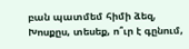բան պատմեմ հիմի ձեզ,
Խոսքըս, տեսեք, ո՞ւր է գընում,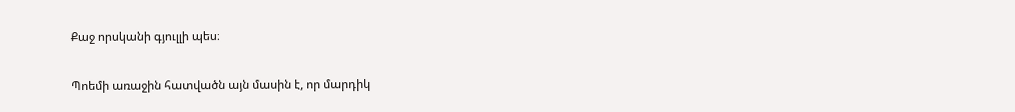Քաջ որսկանի գյուլլի պես։

Պոեմի առաջին հատվածն այն մասին է, որ մարդիկ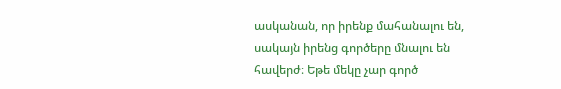ասկանան, որ իրենք մահանալու են, սակայն իրենց գործերը մնալու են հավերժ։ Եթե մեկը չար գործ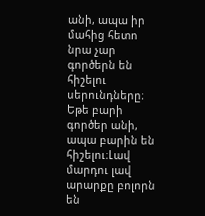անի, ապա իր մահից հետո նրա չար գործերն են հիշելու սերունդները։ Եթե բարի գործեր անի, ապա բարին են հիշելու։Լավ մարդու լավ արարքը բոլորն են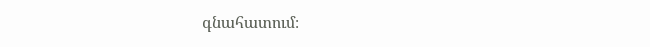գնահատում։